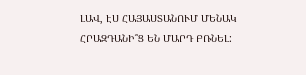ԼԱՎ, ԷՍ ՀԱՅԱՍՏԱՆՈՒՄ ՄԵՆԱԿ ՀՐԱԶԴԱՆԻ՞Ց ԵՆ ՄԱՐԴ ԲՌՆԵԼ: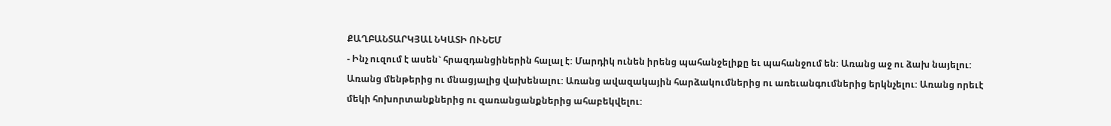ՔԱՂԲԱՆՏԱՐԿՅԱԼ ՆԿԱՏԻ ՈՒՆԵՄ
- Ինչ ուզում է ասեն` հրազդանցիներին հալալ է: Մարդիկ ունեն իրենց պահանջելիքը եւ պահանջում են: Առանց աջ ու ձախ նայելու: Առանց մենթերից ու մնացյալից վախենալու: Առանց ավազակային հարձակումներից ու առեւանգումներից երկնչելու: Առանց որեւէ մեկի հոխորտանքներից ու զառանցանքներից ահաբեկվելու: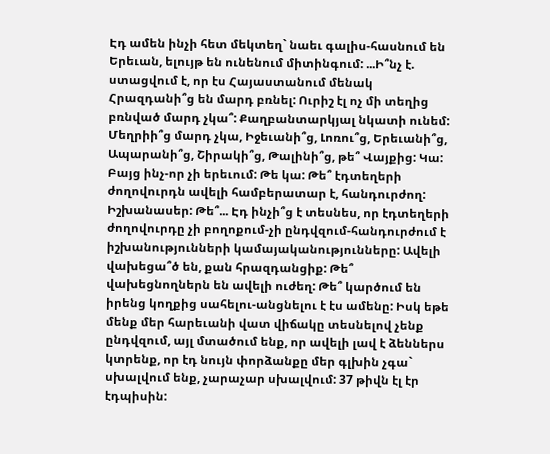Էդ ամեն ինչի հետ մեկտեղ` նաեւ գալիս-հասնում են Երեւան, ելույթ են ունենում միտինգում: ...Ի՞նչ է. ստացվում է, որ էս Հայաստանում մենակ Հրազդանի՞ց են մարդ բռնել: Ուրիշ էլ ոչ մի տեղից բռնված մարդ չկա՞: Քաղբանտարկյալ նկատի ունեմ: Մեղրիի՞ց մարդ չկա, Իջեւանի՞ց, Լոռու՞ց, Երեւանի՞ց, Ապարանի՞ց, Շիրակի՞ց, Թալինի՞ց, թե՞ Վայքից: Կա: Բայց ինչ-որ չի երեւում: Թե կա: Թե՞ էդտեղերի ժողովուրդն ավելի համբերատար է, հանդուրժող: Իշխանասեր: Թե՞... Էդ ինչի՞ց է տեսնես, որ էդտեղերի ժողովուրդը չի բողոքում-չի ընդվզում-հանդուրժում է իշխանությունների կամայականությունները: Ավելի վախեցա՞ծ են, քան հրազդանցիք: Թե՞ վախեցնողներն են ավելի ուժեղ: Թե՞ կարծում են իրենց կողքից սահելու-անցնելու է էս ամենը: Իսկ եթե մենք մեր հարեւանի վատ վիճակը տեսնելով չենք ընդվզում, այլ մտածում ենք, որ ավելի լավ է ձեններս կտրենք, որ էդ նույն փորձանքը մեր գլխին չգա` սխալվում ենք, չարաչար սխալվում: 37 թիվն էլ էր էդպիսին: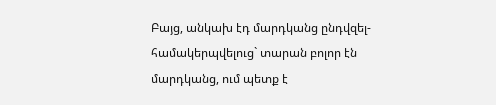Բայց, անկախ էդ մարդկանց ընդվզել-համակերպվելուց` տարան բոլոր էն մարդկանց, ում պետք է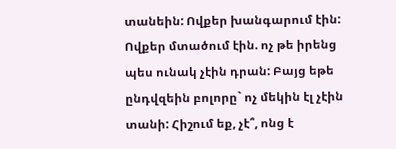տանեին: Ովքեր խանգարում էին: Ովքեր մտածում էին. ոչ թե իրենց պես ունակ չէին դրան: Բայց եթե ընդվզեին բոլորը` ոչ մեկին էլ չէին տանի: Հիշում եք, չէ՞, ոնց է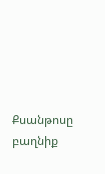Քսանթոսը բաղնիք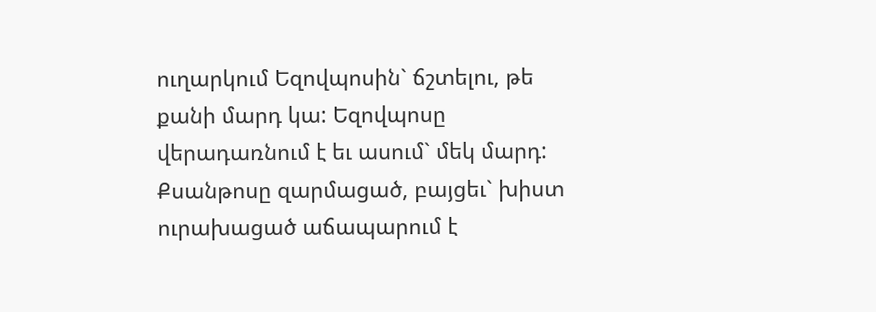ուղարկում Եզովպոսին` ճշտելու, թե քանի մարդ կա: Եզովպոսը վերադառնում է եւ ասում` մեկ մարդ: Քսանթոսը զարմացած, բայցեւ` խիստ ուրախացած աճապարում է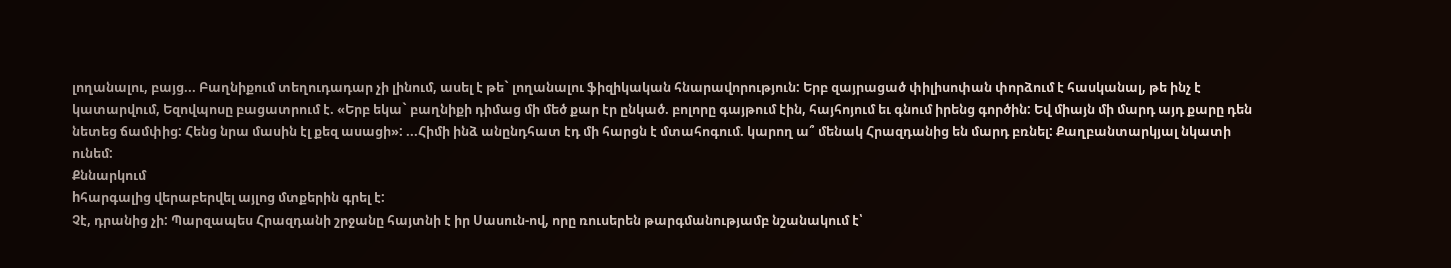լողանալու, բայց... Բաղնիքում տեղուդադար չի լինում, ասել է թե` լողանալու ֆիզիկական հնարավորություն: Երբ զայրացած փիլիսոփան փորձում է հասկանալ, թե ինչ է կատարվում, Եզովպոսը բացատրում է. «Երբ եկա` բաղնիքի դիմաց մի մեծ քար էր ընկած. բոլորը գայթում էին, հայհոյում եւ գնում իրենց գործին: Եվ միայն մի մարդ այդ քարը դեն նետեց ճամփից: Հենց նրա մասին էլ քեզ ասացի»: ...Հիմի ինձ անընդհատ էդ մի հարցն է մտահոգում. կարող ա՞ մենակ Հրազդանից են մարդ բռնել: Քաղբանտարկյալ նկատի ունեմ:
Քննարկում
hհարգալից վերաբերվել այլոց մտքերին գրել է:
Չէ, դրանից չի: Պարզապես Հրազդանի շրջանը հայտնի է իր Սասուն-ով, որը ռուսերեն թարգմանությամբ նշանակում է՝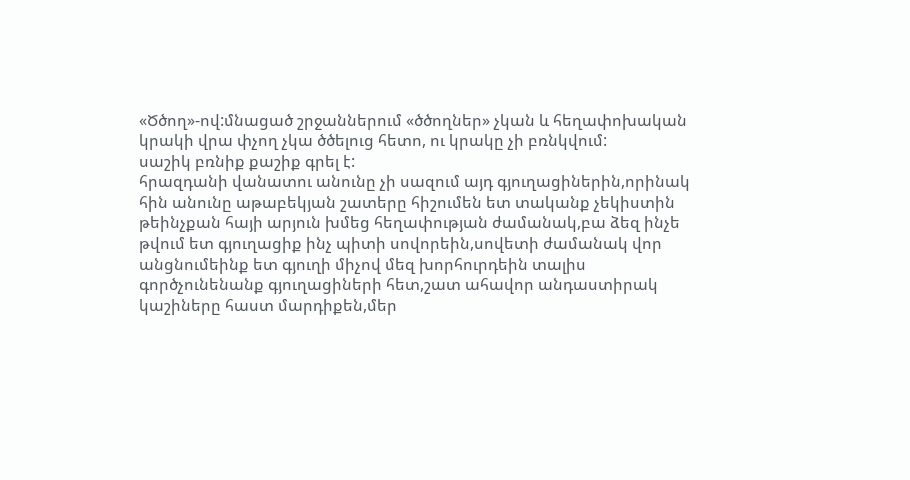«Ծծող»-ով:մնացած շրջաններում «ծծողներ» չկան և հեղափոխական կրակի վրա փչող չկա ծծելուց հետո, ու կրակը չի բռնկվում:
սաշիկ բռնիք քաշիք գրել է:
հրազդանի վանատու անունը չի սազում այդ գյուղացիներին,որինակ հին անունը աթաբեկյան շատերը հիշումեն ետ տականք չեկիստին թեինչքան հայի արյուն խմեց հեղափության ժամանակ,բա ձեզ ինչե թվում ետ գյուղացիք ինչ պիտի սովորեին,սովետի ժամանակ վոր անցնումեինք ետ գյուղի միչով մեզ խորհուրդեին տալիս գործչունենանք գյուղացիների հետ,շատ ահավոր անդաստիրակ կաշիները հաստ մարդիքեն,մեր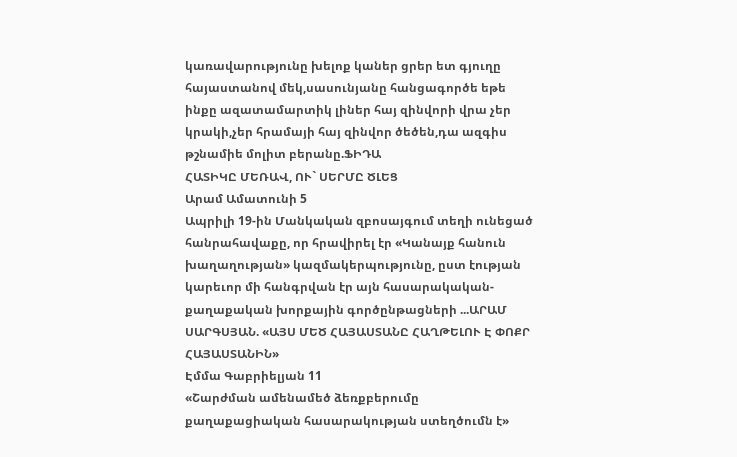կառավարությունը խելոք կաներ ցրեր ետ գյուղը հայաստանով մեկ,սասունյանը հանցագործե եթե ինքը ազատամարտիկ լիներ հայ զինվորի վրա չեր կրակի,չեր հրամայի հայ զինվոր ծեծեն,դա ազգիս թշնամիե մոլիտ բերանը.ՖԻԴԱ
ՀԱՏԻԿԸ ՄԵՌԱՎ, ՈՒ` ՍԵՐՄԸ ԾԼԵՑ
Արամ Ամատունի 5
Ապրիլի 19-ին Մանկական զբոսայգում տեղի ունեցած հանրահավաքը, որ հրավիրել էր «Կանայք հանուն խաղաղության» կազմակերպությունը, ըստ էության կարեւոր մի հանգրվան էր այն հասարակական-քաղաքական խորքային գործընթացների ...ԱՐԱՄ ՍԱՐԳՍՅԱՆ. «ԱՅՍ ՄԵԾ ՀԱՅԱՍՏԱՆԸ ՀԱՂԹԵԼՈՒ Է ՓՈՔՐ ՀԱՅԱՍՏԱՆԻՆ»
Էմմա Գաբրիելյան 11
«Շարժման ամենամեծ ձեռքբերումը քաղաքացիական հասարակության ստեղծումն է»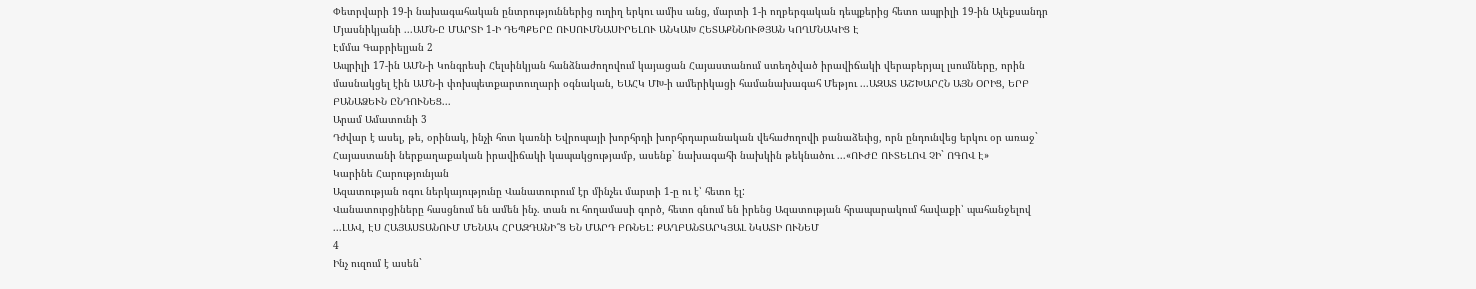Փետրվարի 19-ի նախագահական ընտրություններից ուղիղ երկու ամիս անց, մարտի 1-ի ողբերգական դեպքերից հետո ապրիլի 19-ին Ալեքսանդր Մյասնիկյանի ...ԱՄՆ-Ը ՄԱՐՏԻ 1-Ի ԴԵՊՔԵՐԸ ՈՒՍՈՒՄՆԱՍԻՐԵԼՈՒ ԱՆԿԱԽ ՀԵՏԱՔՆՆՈՒԹՅԱՆ ԿՈՂՄՆԱԿԻՑ Է
Էմմա Գաբրիելյան 2
Ապրիլի 17-ին ԱՄՆ-ի Կոնգրեսի Հելսինկյան հանձնաժողովում կայացան Հայաստանում ստեղծված իրավիճակի վերաբերյալ լսումները, որին մասնակցել էին ԱՄՆ-ի փոխպետքարտուղարի օգնական, ԵԱՀԿ ՄԽ-ի ամերիկացի համանախագահ Մեթյու ...ԱԶԱՏ ԱՇԽԱՐՀՆ ԱՅՆ ՕՐԻՑ, ԵՐԲ ԲԱՆԱՁԵՒՆ ԸՆԴՈՒՆԵՑ...
Արամ Ամատունի 3
Դժվար է ասել, թե, օրինակ, ինչի հոտ կառնի Եվրոպայի խորհրդի խորհրդարանական վեհաժողովի բանաձեւից, որն ընդունվեց երկու օր առաջ` Հայաստանի ներքաղաքական իրավիճակի կապակցությամբ, ասենք` նախագահի նախկին թեկնածու ...«ՈՒԺԸ ՈՒՏԵԼՈՎ ՉԻ` ՈԳՈՎ Է»
Կարինե Հարությունյան
Ազատության ոգու ներկայությունը Վանատուրում էր մինչեւ մարտի 1-ը ու է՝ հետո էլ:
Վանատուրցիները հասցնում են ամեն ինչ. տան ու հողամասի գործ, հետո գնում են իրենց Ազատության հրապարակում հավաքի՝ պահանջելով ...ԼԱՎ, ԷՍ ՀԱՅԱՍՏԱՆՈՒՄ ՄԵՆԱԿ ՀՐԱԶԴԱՆԻ՞Ց ԵՆ ՄԱՐԴ ԲՌՆԵԼ: ՔԱՂԲԱՆՏԱՐԿՅԱԼ ՆԿԱՏԻ ՈՒՆԵՄ
4
Ինչ ուզում է ասեն`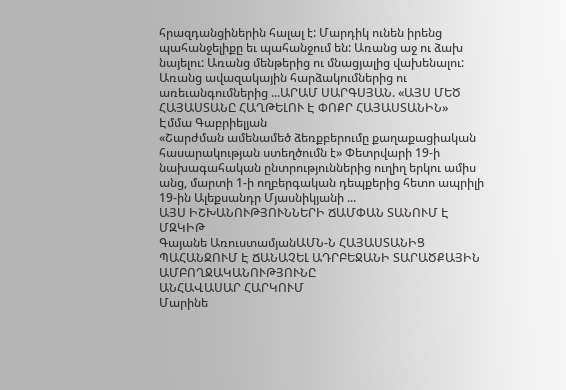հրազդանցիներին հալալ է: Մարդիկ ունեն իրենց պահանջելիքը եւ պահանջում են: Առանց աջ ու ձախ նայելու: Առանց մենթերից ու մնացյալից վախենալու: Առանց ավազակային հարձակումներից ու առեւանգումներից ...ԱՐԱՄ ՍԱՐԳՍՅԱՆ. «ԱՅՍ ՄԵԾ ՀԱՅԱՍՏԱՆԸ ՀԱՂԹԵԼՈՒ Է ՓՈՔՐ ՀԱՅԱՍՏԱՆԻՆ»
Էմմա Գաբրիելյան
«Շարժման ամենամեծ ձեռքբերումը քաղաքացիական հասարակության ստեղծումն է» Փետրվարի 19-ի նախագահական ընտրություններից ուղիղ երկու ամիս անց, մարտի 1-ի ողբերգական դեպքերից հետո ապրիլի 19-ին Ալեքսանդր Մյասնիկյանի ...
ԱՅՍ ԻՇԽԱՆՈՒԹՅՈՒՆՆԵՐԻ ՃԱՄՓԱՆ ՏԱՆՈՒՄ Է ՄԶԿԻԹ
Գայանե ԱռուստամյանԱՄՆ-Ն ՀԱՅԱՍՏԱՆԻՑ ՊԱՀԱՆՋՈՒՄ Է ՃԱՆԱՉԵԼ ԱԴՐԲԵՋԱՆԻ ՏԱՐԱԾՔԱՅԻՆ ԱՄԲՈՂՋԱԿԱՆՈՒԹՅՈՒՆԸ
ԱՆՀԱՎԱՍԱՐ ՀԱՐԿՈՒՄ
Մարինե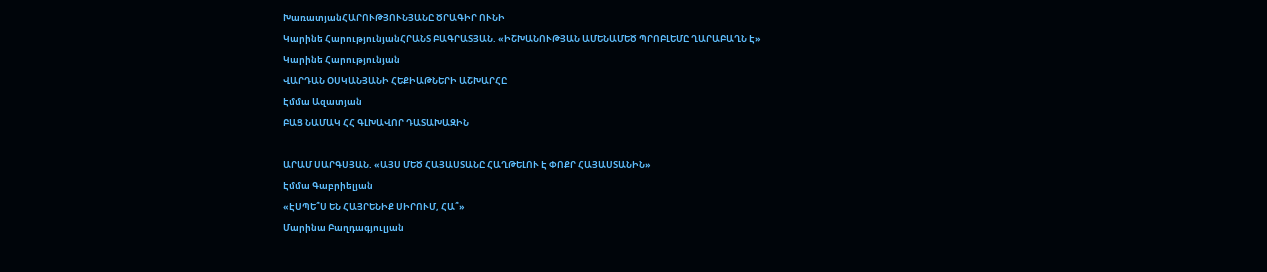ԽառատյանՀԱՐՈՒԹՅՈՒՆՅԱՆԸ ԾՐԱԳԻՐ ՈՒՆԻ
Կարինե ՀարությունյանՀՐԱՆՏ ԲԱԳՐԱՏՅԱՆ. «ԻՇԽԱՆՈՒԹՅԱՆ ԱՄԵՆԱՄԵԾ ՊՐՈԲԼԵՄԸ ՂԱՐԱԲԱՂՆ Է»
Կարինե Հարությունյան
ՎԱՐԴԱՆ ՕՍԿԱՆՅԱՆԻ ՀԵՔԻԱԹՆԵՐԻ ԱՇԽԱՐՀԸ
Էմմա Ազատյան
ԲԱՑ ՆԱՄԱԿ ՀՀ ԳԼԽԱՎՈՐ ԴԱՏԱԽԱԶԻՆ

ԱՐԱՄ ՍԱՐԳՍՅԱՆ. «ԱՅՍ ՄԵԾ ՀԱՅԱՍՏԱՆԸ ՀԱՂԹԵԼՈՒ Է ՓՈՔՐ ՀԱՅԱՍՏԱՆԻՆ»
Էմմա Գաբրիելյան
«ԷՍՊԵ՞Ս ԵՆ ՀԱՅՐԵՆԻՔ ՍԻՐՈՒՄ, ՀԱ՞»
Մարինա Բաղդագյուլյան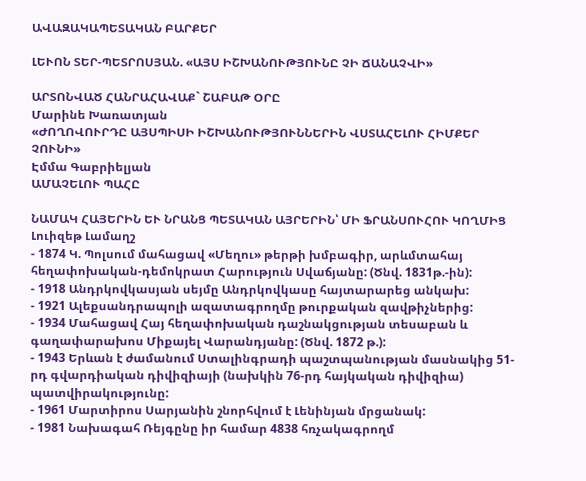ԱՎԱԶԱԿԱՊԵՏԱԿԱՆ ԲԱՐՔԵՐ

ԼԵՒՈՆ ՏԵՐ-ՊԵՏՐՈՍՅԱՆ. «ԱՅՍ ԻՇԽԱՆՈՒԹՅՈՒՆԸ ՉԻ ՃԱՆԱՉՎԻ»

ԱՐՏՈՆՎԱԾ ՀԱՆՐԱՀԱՎԱՔ` ՇԱԲԱԹ ՕՐԸ
Մարինե Խառատյան
«ԺՈՂՈՎՈՒՐԴԸ ԱՅՍՊԻՍԻ ԻՇԽԱՆՈՒԹՅՈՒՆՆԵՐԻՆ ՎՍՏԱՀԵԼՈՒ ՀԻՄՔԵՐ ՉՈՒՆԻ»
Էմմա Գաբրիելյան
ԱՄԱՉԵԼՈՒ ՊԱՀԸ

ՆԱՄԱԿ ՀԱՅԵՐԻՆ ԵՒ ՆՐԱՆՑ ՊԵՏԱԿԱՆ ԱՅՐԵՐԻՆ՝ ՄԻ ՖՐԱՆՍՈՒՀՈՒ ԿՈՂՄԻՑ
Լուիզեթ Լամաղշ
- 1874 Կ. Պոլսում մահացավ «Մեղու» թերթի խմբագիր, արևմտահայ հեղափոխական-դեմոկրատ Հարություն Սվաճյանը: (Ծնվ. 1831թ.-ին):
- 1918 Անդրկովկասյան սեյմը Անդրկովկասը հայտարարեց անկախ:
- 1921 Ալեքսանդրապոլի ազատագրողմը թուրքական զավթիչներից:
- 1934 Մահացավ Հայ հեղափոխական դաշնակցության տեսաբան և գաղափարախոս Միքայել Վարանդյանը: (Ծնվ. 1872 թ.):
- 1943 Երևան է ժամանում Ստալինգրադի պաշտպանության մասնակից 51-րդ գվարդիական դիվիզիայի (նախկին 76-րդ հայկական դիվիզիա) պատվիրակությունը:
- 1961 Մարտիրոս Սարյանին շնորհվում է Լենինյան մրցանակ:
- 1981 Նախագահ Ռեյգընը իր համար 4838 հռչակագրողմ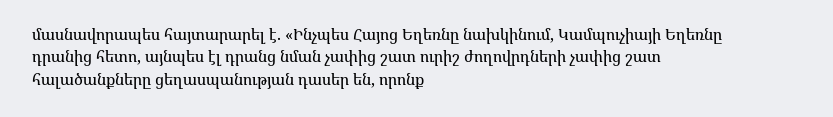մասնավորապես հայտարարել է. «Ինչպես Հայոց Եղեռնը նախկինում, Կամպուչիայի Եղեռնը դրանից հետո, այնպես էլ դրանց նման չափից շատ ուրիշ ժողովրդների չափից շատ հալածանքները ցեղասպանության դասեր են, որոնք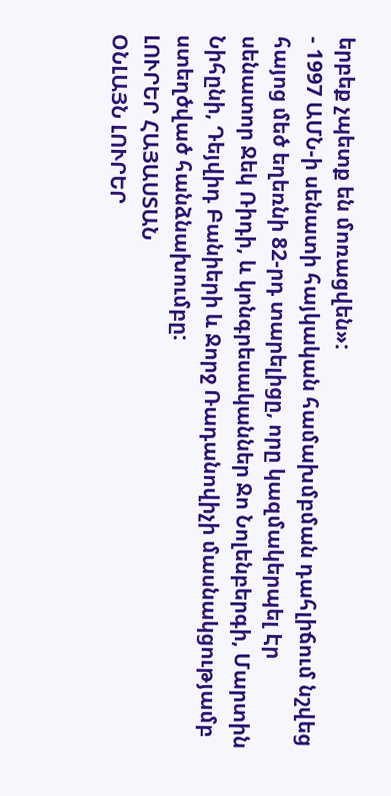երբեք չպետք են մոռացվեն»:
- 1997 ԱՄՆ-ի սենատի հայկական համախմբման դահլիճում նշվեց հայոց մեծ եղեռնի 82-րդ տարելիցը, որը կազմակերպել Էր սենատոր Ջեկ Ռիդի, և կոնգրեսականներ Ջո Նոլենբերգի, Մարտին Նիհընի, Դեյվիդ Բանիերի և Ջորջ Ռադանովիչի մասնակցությամբ ստեղծված հանձնախումբը:
ԼՈՒՐԵՐ ՀԱՅԱՍՏԱՆ
ՕՆԼԱՅՆ ԼՈՒՐԵՐ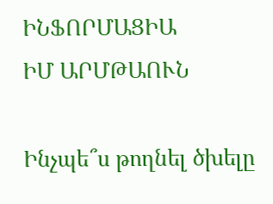ԻՆՖՈՐՄԱՑԻԱ
ԻՄ ԱՐՄԹԱՈՒՆ

Ինչպե՞ս թողնել ծխելը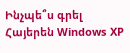Ինչպե՞ս գրել Հայերեն Windows XP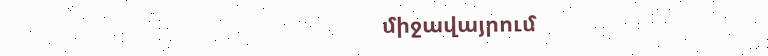միջավայրում